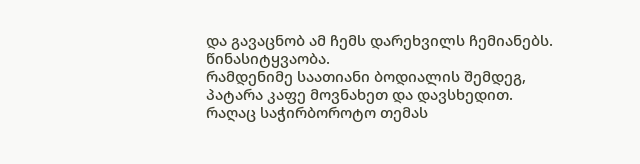და გავაცნობ ამ ჩემს დარეხვილს ჩემიანებს.
წინასიტყვაობა.
რამდენიმე საათიანი ბოდიალის შემდეგ, პატარა კაფე მოვნახეთ და დავსხედით. რაღაც საჭირბოროტო თემას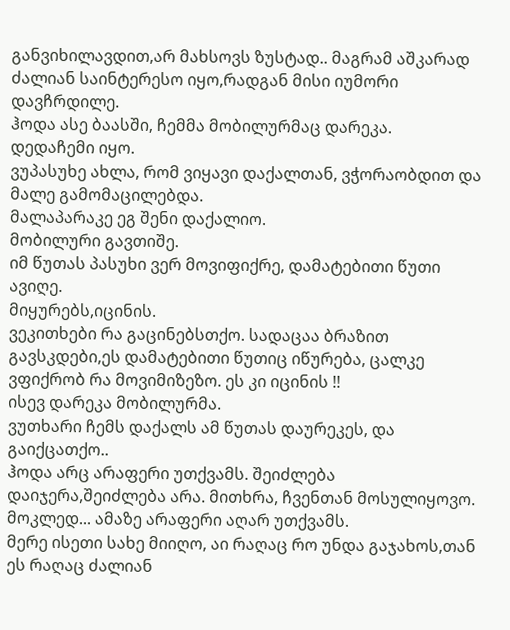განვიხილავდით,არ მახსოვს ზუსტად.. მაგრამ აშკარად ძალიან საინტერესო იყო,რადგან მისი იუმორი დავჩრდილე.
ჰოდა ასე ბაასში, ჩემმა მობილურმაც დარეკა.
დედაჩემი იყო.
ვუპასუხე ახლა, რომ ვიყავი დაქალთან, ვჭორაობდით და მალე გამომაცილებდა.
მალაპარაკე ეგ შენი დაქალიო.
მობილური გავთიშე.
იმ წუთას პასუხი ვერ მოვიფიქრე, დამატებითი წუთი ავიღე.
მიყურებს,იცინის.
ვეკითხები რა გაცინებსთქო. სადაცაა ბრაზით გავსკდები,ეს დამატებითი წუთიც იწურება, ცალკე ვფიქრობ რა მოვიმიზეზო. ეს კი იცინის !!
ისევ დარეკა მობილურმა.
ვუთხარი ჩემს დაქალს ამ წუთას დაურეკეს, და გაიქცათქო..
ჰოდა არც არაფერი უთქვამს. შეიძლება დაიჯერა,შეიძლება არა. მითხრა, ჩვენთან მოსულიყოვო. მოკლედ... ამაზე არაფერი აღარ უთქვამს.
მერე ისეთი სახე მიიღო, აი რაღაც რო უნდა გაჯახოს,თან ეს რაღაც ძალიან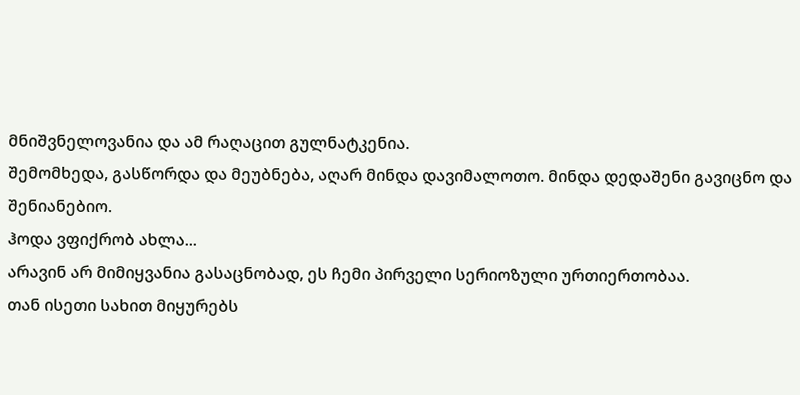მნიშვნელოვანია და ამ რაღაცით გულნატკენია.
შემომხედა, გასწორდა და მეუბნება, აღარ მინდა დავიმალოთო. მინდა დედაშენი გავიცნო და შენიანებიო.
ჰოდა ვფიქრობ ახლა...
არავინ არ მიმიყვანია გასაცნობად, ეს ჩემი პირველი სერიოზული ურთიერთობაა.
თან ისეთი სახით მიყურებს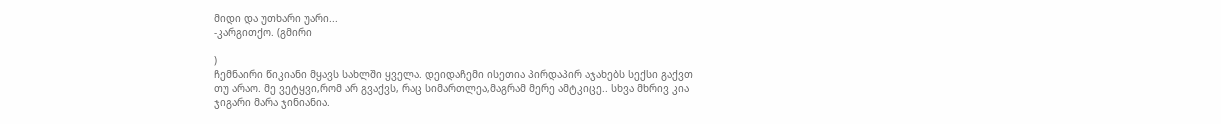მიდი და უთხარი უარი...
-კარგითქო. (გმირი

)
ჩემნაირი წიკიანი მყავს სახლში ყველა. დეიდაჩემი ისეთია პირდაპირ აჯახებს სექსი გაქვთ თუ არაო. მე ვეტყვი,რომ არ გვაქვს, რაც სიმართლეა,მაგრამ მერე ამტკიცე.. სხვა მხრივ კია ჯიგარი მარა ჯინიანია.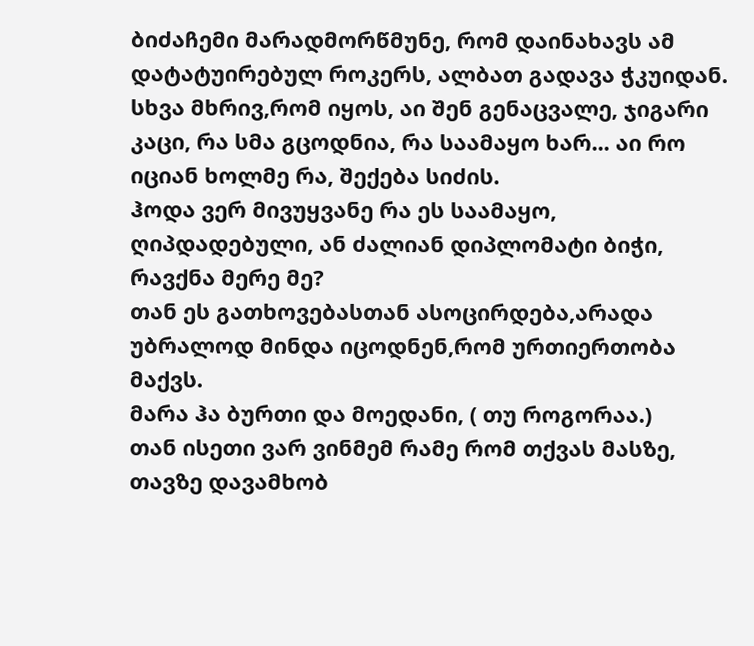ბიძაჩემი მარადმორწმუნე, რომ დაინახავს ამ დატატუირებულ როკერს, ალბათ გადავა ჭკუიდან.
სხვა მხრივ,რომ იყოს, აი შენ გენაცვალე, ჯიგარი კაცი, რა სმა გცოდნია, რა საამაყო ხარ... აი რო იციან ხოლმე რა, შექება სიძის.
ჰოდა ვერ მივუყვანე რა ეს საამაყო, ღიპდადებული, ან ძალიან დიპლომატი ბიჭი, რავქნა მერე მე?
თან ეს გათხოვებასთან ასოცირდება,არადა უბრალოდ მინდა იცოდნენ,რომ ურთიერთობა მაქვს.
მარა ჰა ბურთი და მოედანი, ( თუ როგორაა.)
თან ისეთი ვარ ვინმემ რამე რომ თქვას მასზე, თავზე დავამხობ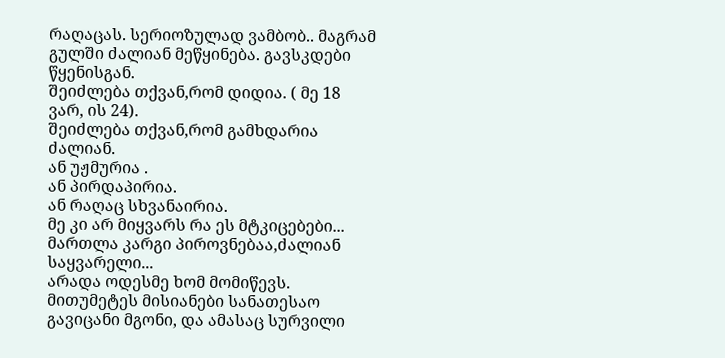რაღაცას. სერიოზულად ვამბობ.. მაგრამ გულში ძალიან მეწყინება. გავსკდები წყენისგან.
შეიძლება თქვან,რომ დიდია. ( მე 18 ვარ, ის 24).
შეიძლება თქვან,რომ გამხდარია ძალიან.
ან უჟმურია .
ან პირდაპირია.
ან რაღაც სხვანაირია.
მე კი არ მიყვარს რა ეს მტკიცებები... მართლა კარგი პიროვნებაა,ძალიან საყვარელი...
არადა ოდესმე ხომ მომიწევს.
მითუმეტეს მისიანები სანათესაო გავიცანი მგონი, და ამასაც სურვილი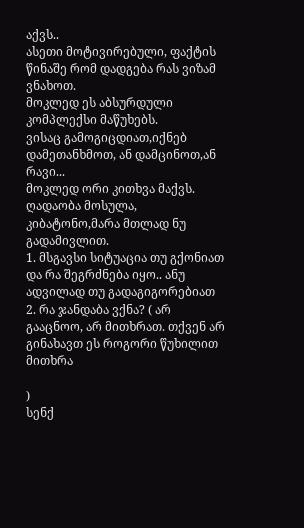აქვს..
ასეთი მოტივირებული, ფაქტის წინაშე რომ დადგება რას ვიზამ ვნახოთ.
მოკლედ ეს აბსურდული კომპლექსი მაწუხებს.
ვისაც გამოგიცდიათ,იქნებ დამეთანხმოთ, ან დამცინოთ,ან რავი...
მოკლედ ორი კითხვა მაქვს.
ღადაობა მოსულა, კიბატონო,მარა მთლად ნუ გადამივლით.
1. მსგავსი სიტუაცია თუ გქონიათ და რა შეგრძნება იყო.. ანუ ადვილად თუ გადაგიგორებიათ
2. რა ჯანდაბა ვქნა? ( არ გააცნოო, არ მითხრათ. თქვენ არ გინახავთ ეს როგორი წუხილით მითხრა

)
სენქ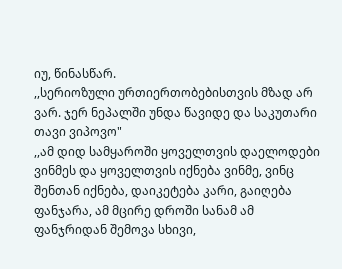იუ, წინასწარ.
,,სერიოზული ურთიერთობებისთვის მზად არ ვარ. ჯერ ნეპალში უნდა წავიდე და საკუთარი თავი ვიპოვო"
,,ამ დიდ სამყაროში ყოველთვის დაელოდები ვინმეს და ყოველთვის იქნება ვინმე, ვინც შენთან იქნება, დაიკეტება კარი, გაიღება ფანჯარა, ამ მცირე დროში სანამ ამ ფანჯრიდან შემოვა სხივი,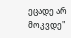ეცადე არ მოკვდე"